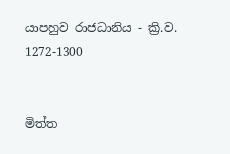යාපහුව රාජධානිය - ක්‍රි.ව. 1272-1300


මිත්ත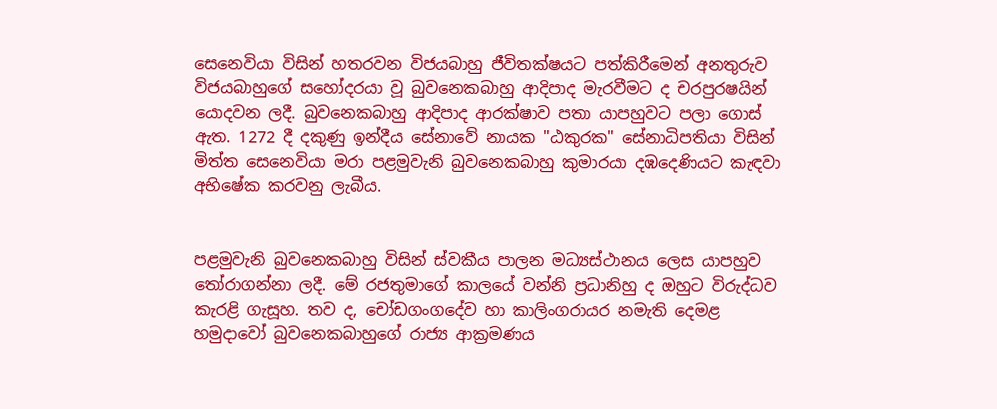සෙනෙවියා විසින් හතරවන විජයබාහු ජීවිතක්ෂයට පත්කිරීමෙන් අනතුරුව විජයබාහුගේ සහෝදරයා වූ බුවනෙකබාහු ආදිපාද මැරවීමට ද චරපුරෂයින් යොදවන ලදී. බුවනෙකබාහු ආදිපාද ආරක්ෂාව පතා යාපහුවට පලා ගොස් ඇත. 1272 දී දකුණු ඉන්දීය සේනාවේ නායක "ඨකුරක" සේනාධිපතියා විසින් මිත්ත සෙනෙවියා මරා පළමුවැනි බුවනෙකබාහු කුමාරයා දඹදෙණියට කැඳවා අභිෂේක කරවනු ලැබීය.


පළමුවැනි බුවනෙකබාහු විසින් ස්වකීය පාලන මධ්‍යස්ථානය ලෙස යාපහුව තෝරාගන්නා ලදී. මේ රජතුමාගේ කාලයේ වන්නි ප්‍රධානිහු ද ඔහුට විරුද්ධව කැරළි ගැසූහ. තව ද, චෝඩගංගදේව හා කාලිංගරායර නමැති දෙමළ හමුදාවෝ බුවනෙකබාහුගේ රාජ්‍ය ආක්‍රමණය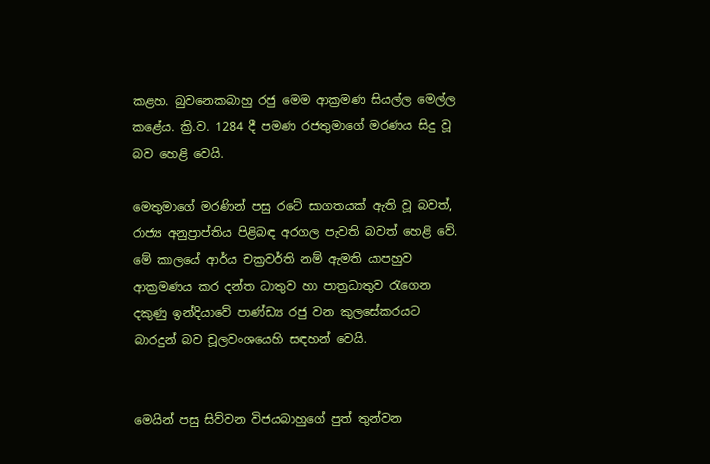කළහ. බුවනෙකබාහු රජු මෙම ආක්‍රමණ සියල්ල මෙල්ල කළේය. ක්‍රි.ව. 1284 දී පමණ රජතුමාගේ මරණය සිදු වූ බව හෙළි වෙයි.

මෙතුමාගේ මරණින් පසු රටේ සාගතයක් ඇති වූ බවත්, රාජ්‍ය අනුප්‍රාප්තිය පිළිබඳ අරගල පැවති බවත් හෙළි වේ. මේ කාලයේ ආර්ය චක්‍රවර්ති නම් ඇමති යාපහුව ආක්‍රමණය කර දන්ත ධාතුව හා පාත්‍රධාතුව රැගෙන දකුණු ඉන්දියාවේ පාණ්ඩ්‍ය රජු වන කුලසේකරයට බාරදුන් බව චූලවංශයෙහි සඳහන් වෙයි.


මෙයින් පසු සිව්වන විජයබාහුගේ පුත් තුන්වන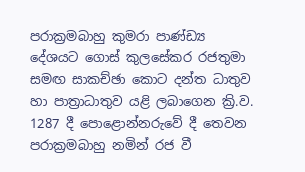පරාක්‍රමබාහු කුමරා පාණ්ඩ්‍ය දේශයට ගොස් කුලසේකර රජතුමා සමඟ සාකච්ඡා කොට දන්ත ධාතුව හා පාත්‍රාධාතුව යළි ලබාගෙන ක්‍රි.ව. 1287 දී පොළොන්නරුවේ දී තෙවන පරාක්‍රමබාහු නමින් රජ වී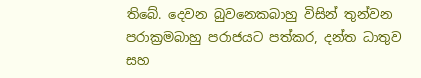තිබේ. දෙවන බුවනෙකබාහු විසින් තුන්වන පරාක්‍රමබාහු පරාජයට පත්කර, දන්ත ධාතුව සහ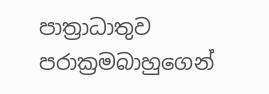පාත්‍රාධාතුව පරාක්‍රමබාහුගෙන්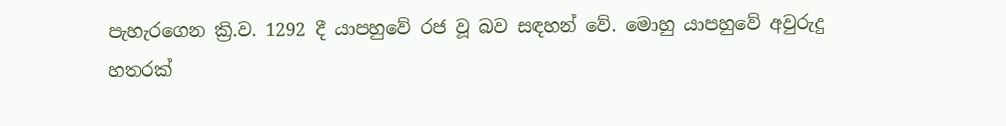පැහැරගෙන ක්‍රි.ව. 1292 දී යාපහුවේ රජ වූ බව සඳහන් වේ. මොහු යාපහුවේ අවුරුදු හතරක්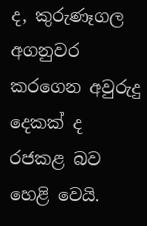ද, කුරුණෑගල අගනුවර කරගෙන අවුරුදු දෙකක් ද රජකළ බව හෙළි වෙයි.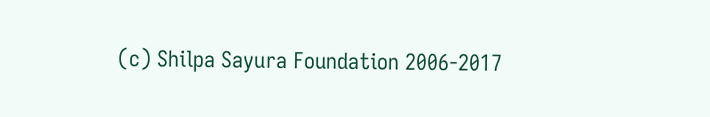(c) Shilpa Sayura Foundation 2006-2017